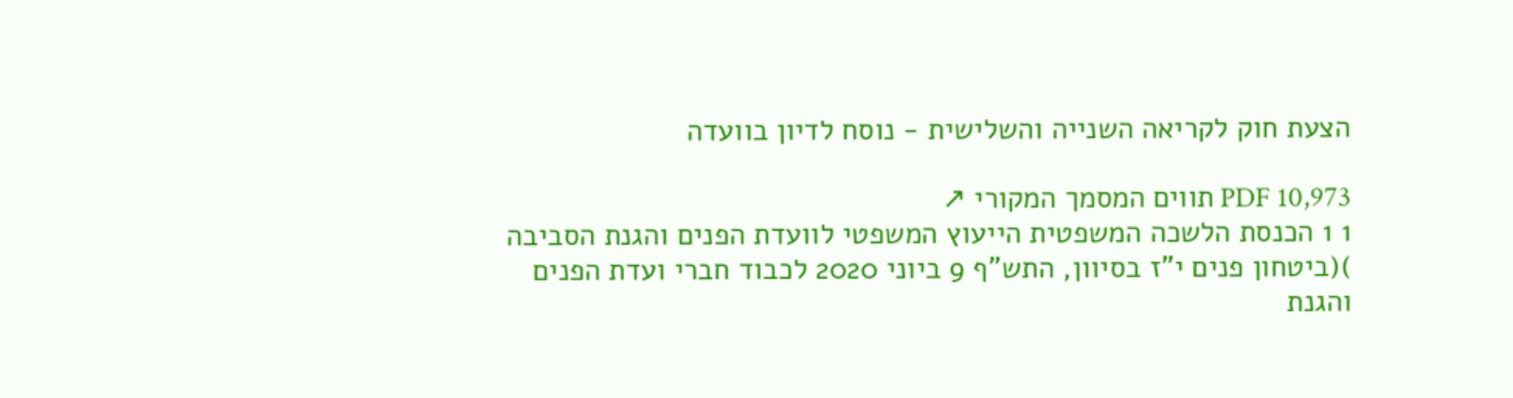הצעת חוק לקריאה השנייה והשלישית - נוסח לדיון בוועדה

PDF 10,973 תווים המסמך המקורי ↗
1 1 הכנסת הלשכה המשפטית הייעוץ המשפטי לוועדת הפנים והגנת הסביבה )(ביטחון פנים י"ז בסיוון, התש"ף 9 ביוני 2020 לכבוד חברי ועדת הפנים והגנת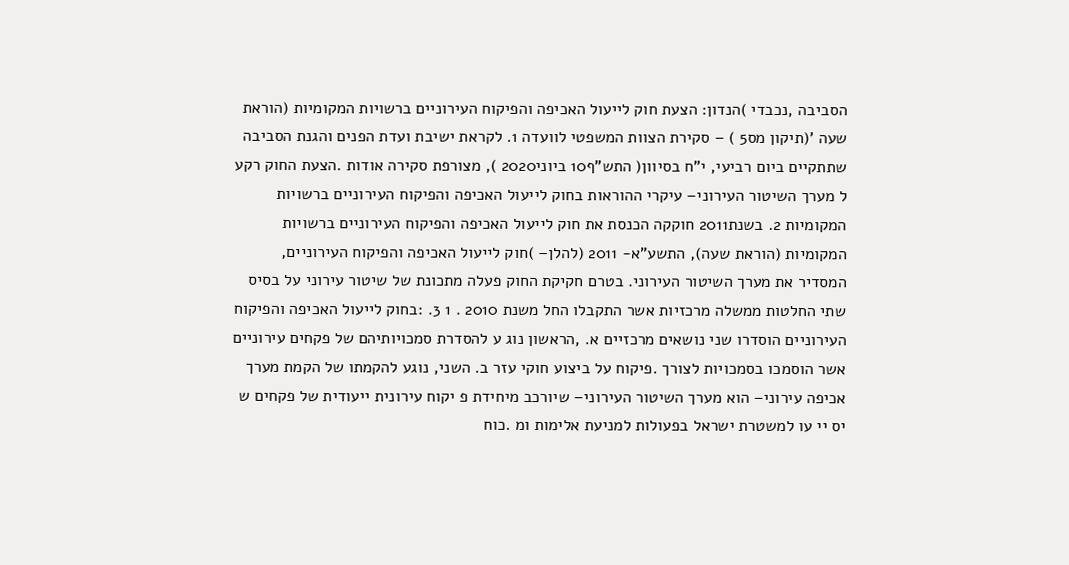הסביבה ,נכבדי )הנדון: הצעת חוק לייעול האכיפה והפיקוח העירוניים ברשויות המקומיות (הוראת שעה '(תיקון מס5 ) – סקירת הצוות המשפטי לוועדה 1. לקראת ישיבת ועדת הפנים והגנת הסביבה שתתקיים ביום רביעי, י"ח בסיוון( התש"ף10 ביוני2020 ), מצורפת סקירה אודות .הצעת החוק רקע ל מערך השיטור העירוני– עיקרי ההוראות בחוק לייעול האכיפה והפיקוח העירוניים ברשויות המקומיות 2. בשנת2011 חוקקה הכנסת את חוק לייעול האכיפה והפיקוח העירוניים ברשויות המקומיות (הוראת שעה), התשע"א- 2011 (להלן– )חוק לייעול האכיפה והפיקוח העירוניים, המסדיר את מערך השיטור העירוני. בטרם חקיקת החוק פעלה מתכונת של שיטור עירוני על בסיס שתי החלטות ממשלה מרכזיות אשר התקבלו החל משנת 2010 . 1 3. :בחוק לייעול האכיפה והפיקוח העירוניים הוסדרו שני נושאים מרכזיים א. ,הראשון נוג ע להסדרת סמכויותיהם של פקחים עירוניים אשר הוסמכו בסמכויות לצורך .פיקוח על ביצוע חוקי עזר ב. השני, נוגע להקמתו של הקמת מערך אכיפה עירוני– הוא מערך השיטור העירוני– שיורכב מיחידת פ יקוח עירונית ייעודית של פקחים ש יס יי עו למשטרת ישראל בפעולות למניעת אלימות ומ .כוח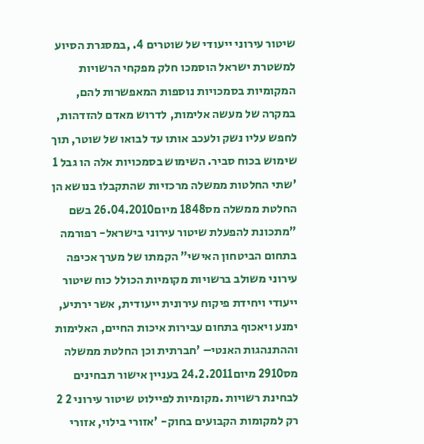שיטור עירוני ייעודי של שוטרים 4. ,במסגרת הסיוע למשטרת ישראל הוסמכו חלק מפקחי הרשויות המקומיות בסמכויות נוספות המאפשרות להם, במקרה של מעשה אלימות, לדרוש מאדם להזדהות, לחפש עליו נשק ולעכב אותו עד לבואו של שוטר, תוך שימוש בכוח סביר. השימוש בסמכויות אלה הו גבל 1 'שתי החלטות ממשלה מרכזיות שהתקבלו בנושא הן החלטת ממשלה מס1848 מיום26.04.2010 בשם "מתכונת להפעלת שיטור עירוני בישראל- רפורמה בתחום הביטחון האישי" הקמתו של מערך אכיפה עירוני משולב ברשויות מקומיות הכולל כוח שיטור ייעודי ויחידת פיקוח עירונית ייעודית, אשר ירתיע, ימנע ויאכוף בתחום עבירות איכות החיים, האלימות וההתנהגות האנטי– 'חברתית וכן החלטת ממשלה מס2910 מיום24.2.2011 בעניין אישור תבחינים לבחינת רשויות .מקומיות לפיילוט שיטור עירוני 2 2 רק למקומות הקבועים בחוק- 'אזורי בילוי, אזורי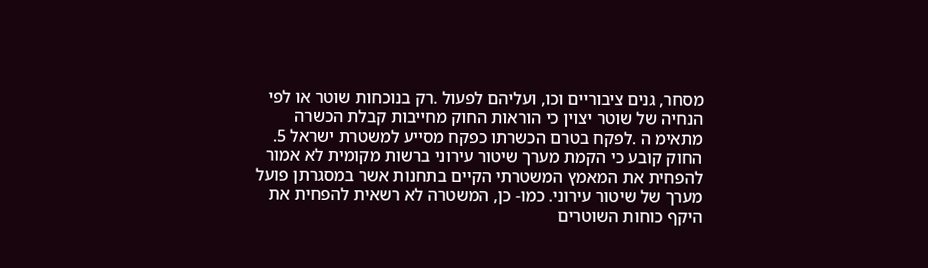מסחר, גנים ציבוריים וכו, ועליהם לפעול .רק בנוכחות שוטר או לפי הנחיה של שוטר יצוין כי הוראות החוק מחייבות קבלת הכשרה מתאימ ה .לפקח בטרם הכשרתו כפקח מסייע למשטרת ישראל 5. החוק קובע כי הקמת מערך שיטור עירוני ברשות מקומית לא אמור להפחית את המאמץ המשטרתי הקיים בתחנות אשר במסגרתן פועל מערך של שיטור עירוני. כמו- כן, המשטרה לא רשאית להפחית את היקף כוחות השוטרים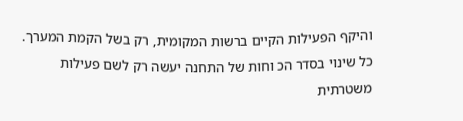והיקף הפעילות הקיים ברשות המקומית, רק בשל הקמת המערך. כל שינוי בסדר הכ וחות של התחנה יעשה רק לשם פעילות משטרתית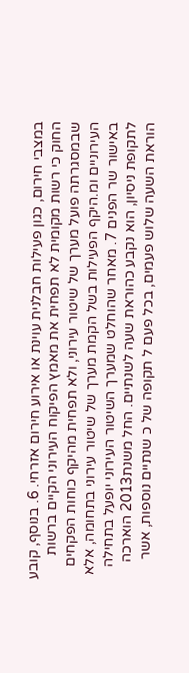במצבי חירום, כגון פעילות חבלנית עוינת או אירוע חירום אזרחי. 6. בנוסף, קובע החוק כי רשות מקומית לא תפחית את מאמץ הפיקוח העירוני הקיים ברשות שבמסגרתה פועל מערך של שיטור עירוני, ולא תפחית מהיקף כוחות הפקחים העירוניים ומ.היקף הפעילות בשל הקמת מערך של שיטור עירוני בתחומה, אלא באישור שר הפנים 7. מאחר שהוחלט שמערך השיטור העירוני יופעל בתחילה לתקופת ניסיון, הוא נקבע כהוראת שעה לשנתיים. החל משנת2013 הוארכה הוראת השעה שלוש פעמים, בכל פעם ל תקופה של כ שנתיים נוספות, אשר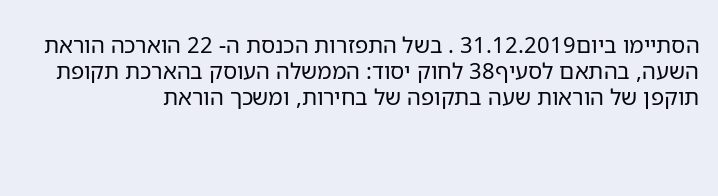הסתיימו ביום31.12.2019 . בשל התפזרות הכנסת ה- 22 הוארכה הוראת השעה, בהתאם לסעיף38 לחוק יסוד: הממשלה העוסק בהארכת תקופת תוקפן של הוראות שעה בתקופה של בחירות, ומשכך הוראת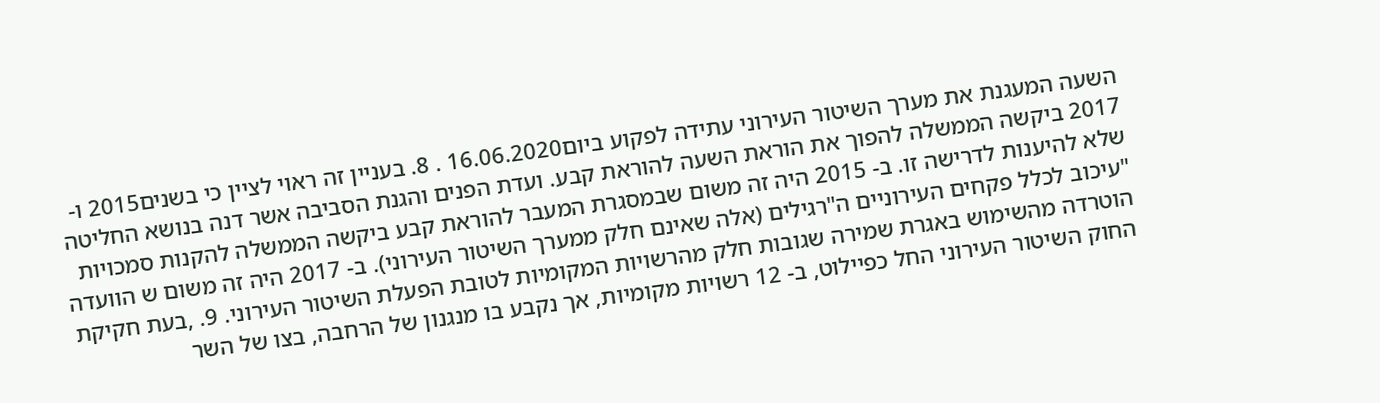השעה המעגנת את מערך השיטור העירוני עתידה לפקוע ביום16.06.2020 . 8. בעניין זה ראוי לציין כי בשנים2015 ו- 2017 ביקשה הממשלה להפוך את הוראת השעה להוראת קבע. ועדת הפנים והגנת הסביבה אשר דנה בנושא החליטה שלא להיענות לדרישה זו. ב- 2015 היה זה משום שבמסגרת המעבר להוראת קבע ביקשה הממשלה להקנות סמכויות "עיכוב לכלל פקחים העירוניים ה"רגילים (אלה שאינם חלק ממערך השיטור העירוני). ב- 2017 היה זה משום ש הוועדה הוטרדה מהשימוש באגרת שמירה שגובות חלק מהרשויות המקומיות לטובת הפעלת השיטור העירוני. 9. ,בעת חקיקת החוק השיטור העירוני החל כפיילוט, ב- 12 רשויות מקומיות, אך נקבע בו מנגנון של הרחבה, בצו של השר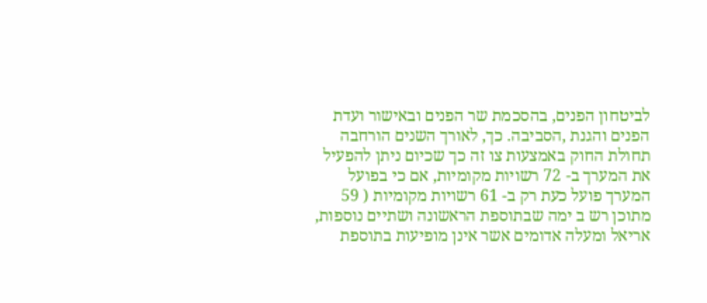לביטחון הפנים, בהסכמת שר הפנים ובאישור ועדת הפנים והגנת ,הסביבה. כך, לאורך השנים הורחבה תחולת החוק באמצעות צו זה כך שכיום ניתן להפעיל את המערך ב- 72 רשויות מקומיות, אם כי בפועל המערך פועל כעת רק ב- 61 רשויות מקומיות ( 59 מתוכן רש ב ימה שבתוספת הראשונה ושתיים נוספות, אריאל ומעלה אדומים אשר אינן מופיעות בתוספת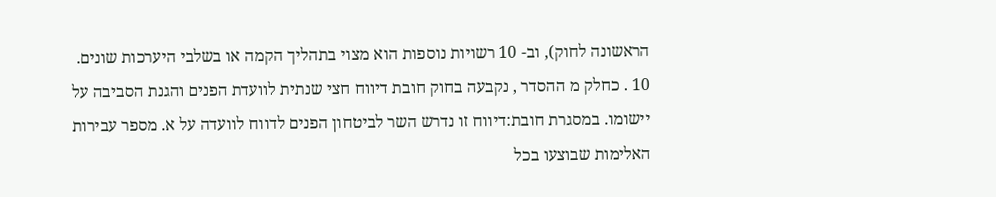הראשונה לחוק), וב- 10 רשויות נוספות הוא מצוי בתהליך הקמה או בשלבי היערכות שונים. 10 . כחלק מ ההסדר , נקבעה בחוק חובת דיווח חצי שנתית לוועדת הפנים והגנת הסביבה על יישומו. במסגרת חובת:דיווח זו נדרש השר לביטחון הפנים לדווח לוועדה על א. מספר עבירות האלימות שבוצעו בכל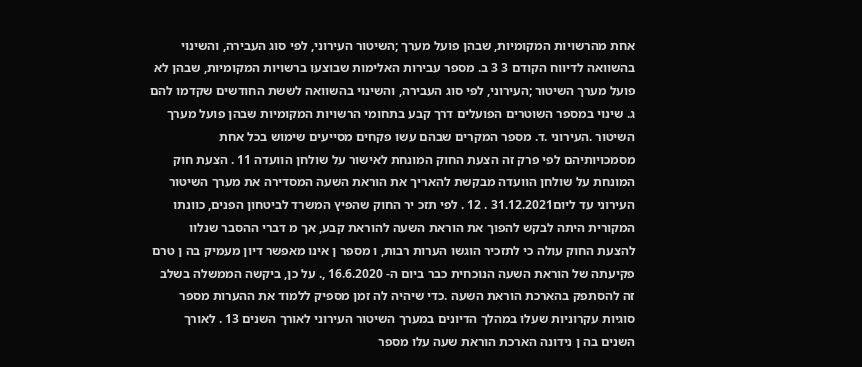אחת מהרשויות המקומיות, שבהן פועל מערך ;השיטור העירוני, לפי סוג העבירה, והשינוי בהשוואה לדיווח הקודם 3 3 ב. מספר עבירות האלימות שבוצעו ברשויות המקומיות, שבהן לא פועל מערך השיטור ;העירוני, לפי סוג העבירה, והשינוי בהשוואה לששת החודשים שקדמו להם ג. שינוי במספר השוטרים הפועלים דרך קבע בתחומי הרשויות המקומיות שבהן פועל מערך השיטור .העירוני .ד. מספר המקרים שבהם עשו פקחים מסייעים שימוש בכל אחת מסמכויותיהם לפי פרק זה הצעת החוק המונחת לאישור על שולחן הוועדה 11 . הצעת חוק המונחת על שולחן הוועדה מבקשת להאריך את הוראת השעה המסדירה את מערך השיטור העירוני עד ליום31.12.2021 . 12 . לפי תזכ יר החוק שהפיץ המשרד לביטחון הפנים, כוונתו המקורית היתה לבקש להפוך את הוראת השעה להוראת קבע, אך מ דברי ההסבר שנלוו להצעת החוק עולה כי לתזכיר הוגשו הערות רבות, ו מספר ן אינו מאפשר דיון מעמיק בה ן טרם פקיעתה של הוראת השעה הנוכחית כבר ביום ה- 16.6.2020 ,. על כן, ביקשה הממשלה בשלב זה להסתפק בהארכת הוראת השעה .כדי שיהיה לה זמן מספיק ללמוד את ההערות מספר סוגיות עקרוניות שעלו במהלך הדיונים במערך השיטור העירוני לאורך השנים 13 . לאורך השנים בה ן נידונה הארכת הוראת שעה עלו מספר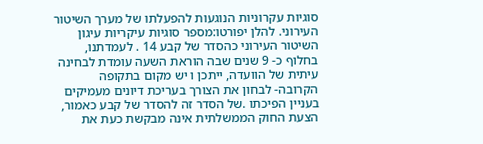סוגיות עקרוניות הנוגעות להפעלתו של מערך השיטור העירוני. להלן יפורטו:מספר סוגיות עיקריות עיגון השיטור העירוני כהסדר של קבע 14 . לעמדתנו, בחלוף כ- 9 שנים שבה הוראת השעה עומדת לבחינה עיתית של הוועדה, ייתכן ו יש מקום בתקופה הקרובה- לבחון את הצורך בעריכת דיונים מעמיקים בעניין הפיכתו .של הסדר זה להסדר של קבע כאמור, הצעת החוק הממשלתית אינה מבקשת כעת את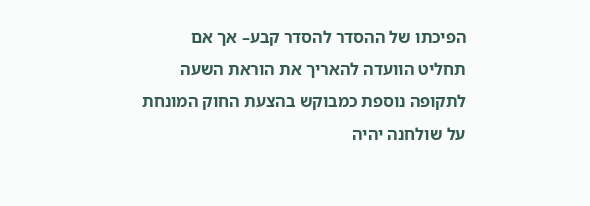הפיכתו של ההסדר להסדר קבע– אך אם תחליט הוועדה להאריך את הוראת השעה לתקופה נוספת כמבוקש בהצעת החוק המונחת על שולחנה יהיה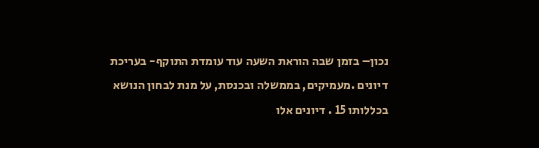נכון– בזמן שבה הוראת השעה עוד עומדת התוקף- בעריכת דיונים .מעמיקים, בממשלה ובכנסת, על מנת לבחון הנושא בכללותו 15 . דיונים אלו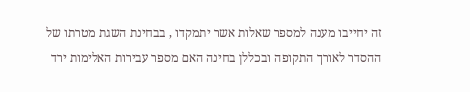זה יחייבו מענה למספר שאלות אשר יתמקדו , בבחינת השגת מטרתו של ההסדר לאורך התקופה ובכללן בחינה האם מספר עבירות האלימות ירד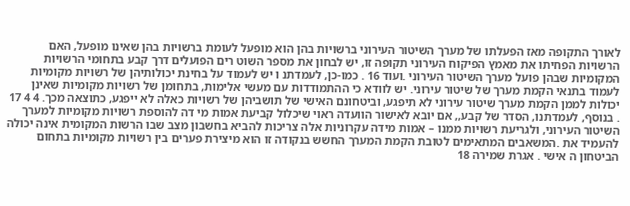לאורך התקופה מאז הפעלתו של מערך השיטור העירוני ברשויות בהן הוא מופעל לעומת ברשויות בהן שאינו מופעל, האם הרשויות הפחיתו את מאמץ הפיקוח העירוני תקופה זו, יש לבחון את מספר השוט רים הפועלים דרך קבע בתחומי הרשויות המקומיות שבהן פועל מערך השיטור העירוני .ועוד 16 . כמו-כן, לעמדתנ ו יש לעמוד על בחינת יכולותיהן של רשויות מקומיות לעמוד בתנאי הקמת מערך של שיטור עירוני. יש לוודא כי ההתמודדות עם מעשי אלימות, בתחומן של רשויות מקומיות שאינן יכולות לממן הקמת מערך שיטור עירוני לא תיפגע, וביטחונם האישי של תושביהן של רשויות כאלה לא ייפגע, כתוצאה מכך. 4 4 17 . בנוסף, לעמדתנו, הסדר של קבע,, אם יובא לאישור הוועדה ראוי שיכלול קביעת אמות מי דה להוספת רשויות מקומיות למערך השיטור העירוני, ולגריעת רשויות ממנו – אמות מידה עקרוניות אלה צריכות להביא בחשבון מצב שבו הרשות המקומית אינה יכולה להעמיד את .המשאבים המתאימים לטובת הקמת המערך החשש בנקודה זו הוא מיצירת פערים בין רשויות מקומיות בתחום הביטחון ה אישי . אגרת שמירה 18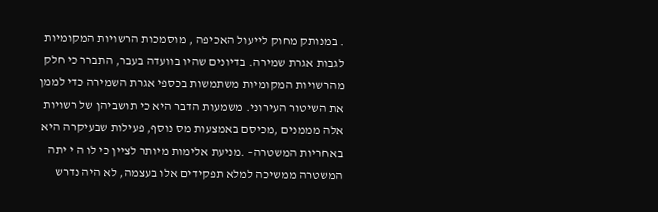. במנותק מחוק לייעול האכיפה , מוסמכות הרשויות המקומיות לגבות אגרת שמירה. בדיונים שהיו בוועדה בעבר, התברר כי חלק מהרשויות המקומיות משתמשות בכספי אגרת השמירה כדי לממן את השיטור העירוני. משמעות הדבר היא כי תושביהן של רשויות אלה מממנים ,מכיסם באמצעות מס נוסף, פעילות שבעיקרה היא באחריות המשטרה– .מניעת אלימות מיותר לציין כי לו ה י יתה המשטרה ממשיכה למלא תפקידים אלו בעצמה, לא היה נדרש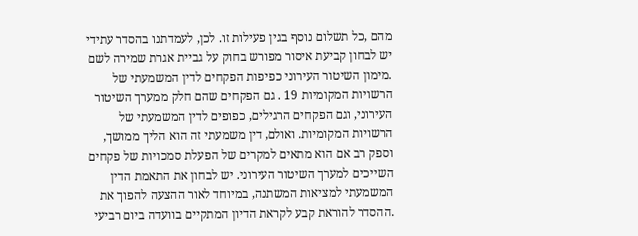מהם ,כל תשלום נוסף בגין פעילות זו. לכן, לעמדתנו בהסדר עתידי יש לבחון קביעת איסור מפורש בחוק על גביית אגרת שמירה לשם .מימון השיטור העירוני כפיפות הפקחים לדין המשמעתי של הרשויות המקומיות 19 . גם הפקחים שהם חלק ממערך השיטור העירוני, וגם הפקחים הרגילים, כפופים לדין המשמעתי של הרשויות המקומיות. ואולם, דין משמעתי זה הוא הליך ממושך, וספק רב אם הוא מתאים למקרים של הפעלת סמכויות של פקחים השייכים למערך השיטור העירוני. יש לבחון את התאמת הדין המשמעתי למציאות המשתנה, במיוחד לאור ההצעה להפוך את .ההסדר להוראת קבע לקראת הדיון המתקיים בוועדה ביום רביעי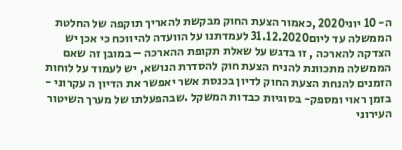ה- 10 יוני2020 ,כאמור הצעת החוק מבקשת להאריך תוקפה של החלטת הממשלה עד ליום31.12.2020 לעמדתנו על הוועדה להיווכח כי אכן יש הצדקה להארכה , זו בדגש על שאלת תקופת ההארכה – במובן זה שאם הממשלה מתכוונת להניח הצעת חוק להסדרת הנושא, יש לעמוד על לוחות הזמנים להנחת הצעת החוק לדיון בכנסת אשר יאפשר את הדיון ה עקרוני - בזמן ראוי ומספק- בסוגיות כבדות המשקל .שבהפעלתו של מערך השיטור העירוני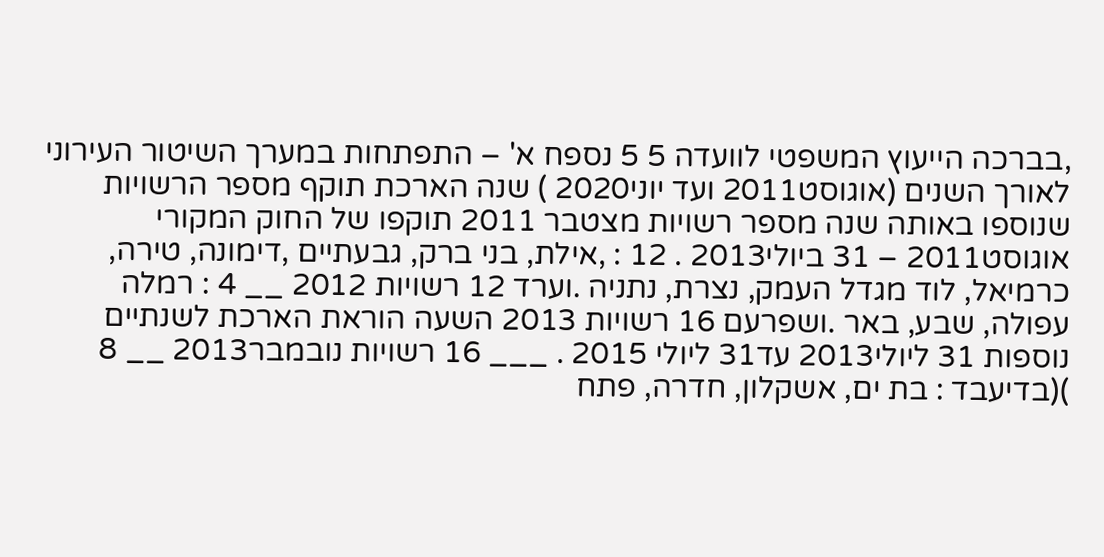,בברכה הייעוץ המשפטי לוועדה 5 5 נספח א' – התפתחות במערך השיטור העירוני לאורך השנים (אוגוסט2011 ועד יוני2020 ) שנה הארכת תוקף מספר הרשויות שנוספו באותה שנה מספר רשויות מצטבר 2011 תוקפו של החוק המקורי אוגוסט2011 – 31 ביולי2013 . 12 : ,אילת, בני ברק, גבעתיים ,דימונה, טירה, כרמיאל, לוד מגדל העמק, נצרת, נתניה .וערד 12 רשויות 2012 __ 4 : רמלה עפולה, שבע, באר .ושפרעם 16 רשויות 2013 השעה הוראת הארכת לשנתיים נוספות 31 ליולי2013 עד31 ליולי 2015 . ___ 16 רשויות נובמבר2013 __ 8 )(בדיעבד : בת ים, אשקלון, חדרה, פתח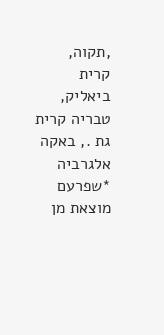,תקוה, קרית ביאליק, טבריה קרית גת ., באקה אלגרביה *שפרעם מוצאת מן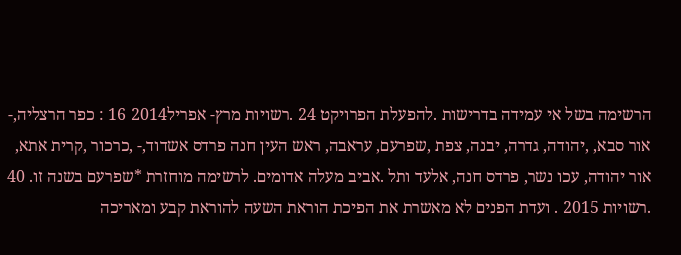הרשימה בשל אי עמידה בדרישות .להפעלת הפרויקט 24 .רשויות מרץ- אפריל2014 16 : כפר הרצליה,- אור סבא, ,יהודה, גדרה, יבנה, צפת ,שפרעם, עראבה, ראש העין חנה פרדס אשדוד,- ,כרכור ,קרית אתא, אור יהודה, עכו נשר, פרדס חנה, אלעד ותל .אביב מעלה אדומים. לרשימה מוחזרת *שפרעם בשנה זו. 40 .רשויות 2015 . ועדת הפנים לא מאשרת את הפיכת הוראת השעה להוראת קבע ומאריכה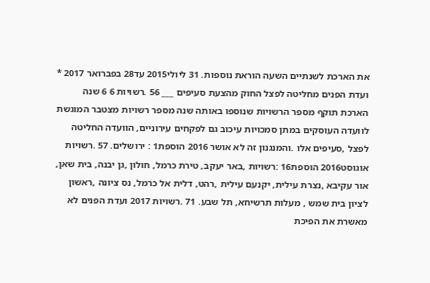את הארכת לשנתיים השעה הוראת נוספות. 31 ליולי2015 עד28 בפברואר 2017 * ועדת הפנים מחליטה לפצל החוק מהצעת סעיפים ___ 56 .רשויות 6 6 שנה הארכת תוקף מספר הרשויות שנוספו באותה שנה מספר רשויות מצטבר המוגשת לוועדה העוסקים במתן סמכויות עיכוב גם לפקחים עירוניים, הוועדה החליטה לפצל ,סעיפים אלו .והמנגנון זה לא אושר 2016 הוספת1 : ירושלים. 57 .רשויות אוגוסט2016 הוספת16 :רשויות ,באר יעקב, טירת כרמל, חולון ,גן יבנה, בית שאן, אור עקיבא ,נצרת עילית, יקנעם עילית ,רהט, דלית אל כרמל, נס ציונה ,ראשון לציון בית שמש , מעלות תרשיחא, תל שבע. 71 .רשויות 2017 ועדת הפנים לא מאשרת את הפיכת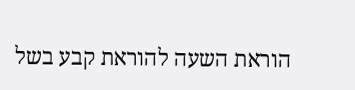הוראת השעה להוראת קבע בשל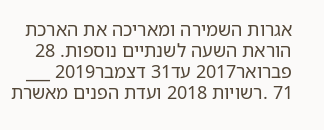אגרות השמירה ומאריכה את הארכת הוראת השעה לשנתיים נוספות. 28 פברואר2017 עד31 דצמבר2019 ___ 71 .רשויות 2018 ועדת הפנים מאשרת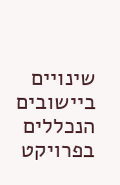שינויים ביישובים הנכללים בפרויקט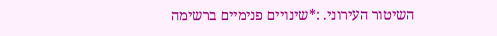השיטור העירוני. :*שינויים פנימיים ברשימה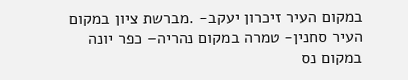במקום העיר זיכרון יעקב- .מברשת ציון במקום העיר סחנין- טמרה במקום נהריה– כפר יונה במקום נס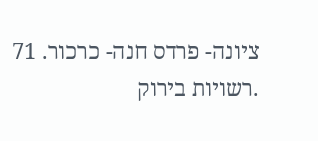ציונה- פרדס חנה- כרכור. 71 .רשויות בירוק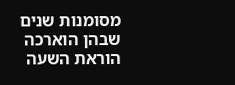מסומנות שנים שבהן הוארכה הוראת השעה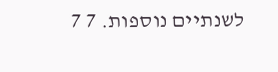לשנתיים נוספות. 7 7